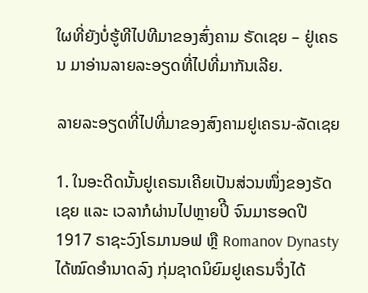ໃຜທີ່ຍັງບໍ່ຮູ້ທີໄປທີມາຂອງສົ່ງຄາມ ຣັດເຊຍ – ຢູ່ເຄຣນ ມາອ່ານລາຍລະອຽດທີ່ໄປທີ່ມາກັນເລີຍ.

ລາຍລະອຽດທີ່ໄປທີ່ມາຂອງສົງຄາມຢູເຄຣນ-ລັດເຊຍ

1. ໃນອະດີດນັ້ນຢູເຄຣນເຄີຍເປັນສ່ວນໜຶ່ງຂອງຣັດເຊຍ ແລະ ເວລາກໍຜ່ານໄປຫຼາຍປິີ ຈົນມາຮອດປີ 1917 ຣາຊະວົງໂຣມານອຟ ຫຼື Romanov Dynasty ໄດ້ໝົດອໍານາດລົງ ກຸ່ມຊາດນິຍົມຢູເຄຣນຈຶ່ງໄດ້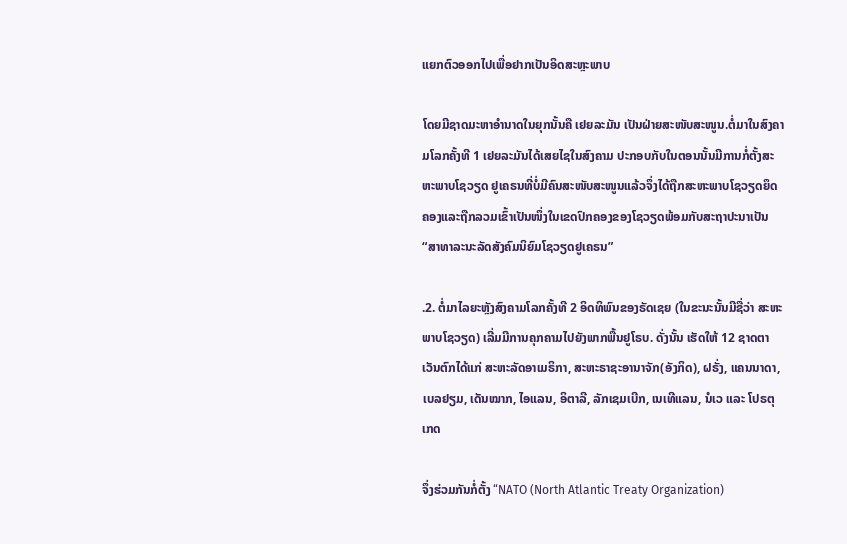ແຍກຕົວອອກໄປເພື່ອຢາກເປັນອິດສະຫຼະພາບ

ໂດຍມີຊາດມະຫາອຳນາດໃນຍຸກນັ້ນຄື ເຢຍລະມັນ ເປັນຝ່າຍສະໜັບສະໜູນ.ຕໍ່ມາໃນສົງຄາມໂລກຄັ້ງທີ 1 ເຢຍລະມັນໄດ້ເສຍໄຊໃນສົງຄາມ ປະກອບກັບໃນຕອນນັ້ນມີການກໍ່ຕັ້ງສະຫະພາບໂຊວຽດ ຢູເຄຣນທີ່ບໍ່ມີຄົນສະໜັບສະໜູນແລ້ວຈຶ່ງໄດ້ຖືກສະຫະພາບໂຊວຽດຍຶດຄອງແລະຖືກລວມເຂົ້າເປັນໜຶ່ງໃນເຂດປົກຄອງຂອງໂຊວຽດພ້ອມກັບສະຖາປະນາເປັນ “ສາທາລະນະລັດສັງຄົມນິຍົມໂຊວຽດຢູເຄຣນ”

.2. ຕໍ່ມາໄລຍະຫຼັງສົງຄາມໂລກຄັ້ງທີ 2 ອິດທິພົນຂອງຣັດເຊຍ (ໃນຂະນະນັ້ນມີຊື່ວ່າ ສະຫະພາບໂຊວຽດ) ເລີ່ມມີການຄຸກຄາມໄປຍັງພາກພື້ນຢູໂຣບ. ດັ່ງນັ້ນ ເຮັດໃຫ້ 12 ຊາດຕາເວັນຕົກໄດ້ແກ່ ສະຫະລັດອາເມຣິກາ, ສະຫະຣາຊະອານາຈັກ(ອັງກິດ), ຝຣັ່ງ, ແຄນນາດາ, ເບລຢຽມ, ເດັນໝາກ, ໄອແລນ, ອິຕາລີ, ລັກເຊມເບີກ, ເນເທີແລນ, ນໍເວ ແລະ ໂປຣຕຸເກດ

ຈຶ່ງຮ່ວມກັນກໍ່ຕັ້ງ “NATO (North Atlantic Treaty Organization)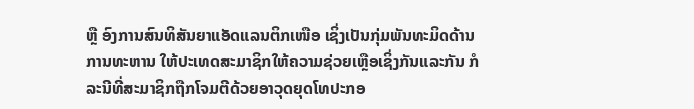ຫຼື ອົງການສົນທິສັນຍາແອັດແລນຕິກເໜືອ ເຊິ່ງເປັນກຸ່ມພັນທະມິດດ້ານການທະຫານ ໃຫ້ປະເທດສະມາຊິກໃຫ້ຄວາມຊ່ວຍເຫຼືອເຊິ່ງກັນແລະກັນ ກໍລະນີທີ່ສະມາຊິກຖືກໂຈມຕີດ້ວຍອາວຸດຍຸດໂທປະກອ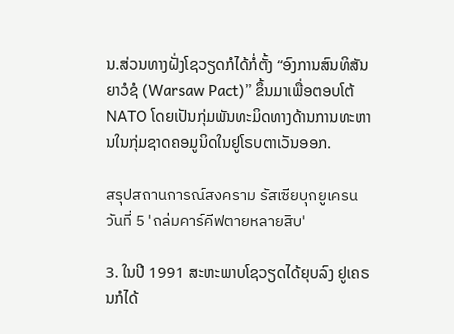ນ.ສ່ວນທາງຝັ່ງໂຊວຽດກໍໄດ້ກໍ່ຕັ້ງ “ອົງການສົນທິສັນຍາວໍຊໍ (Warsaw Pact)” ຂຶ້ນມາເພື່ອຕອບໂຕ້ NATO ໂດຍເປັນກຸ່ມພັນທະມິດທາງດ້ານການທະຫານໃນກຸ່ມຊາດຄອມູນິດໃນຢູໂຣບຕາເວັນອອກ.

สรุปสถานการณ์สงคราม รัสเซียบุกยูเครน วันที่ 5 'ถล่มคาร์คีฟตายหลายสิบ'

3. ໃນປີ 1991 ສະຫະພາບໂຊວຽດໄດ້ຍຸບລົງ ຢູເຄຣນກໍໄດ້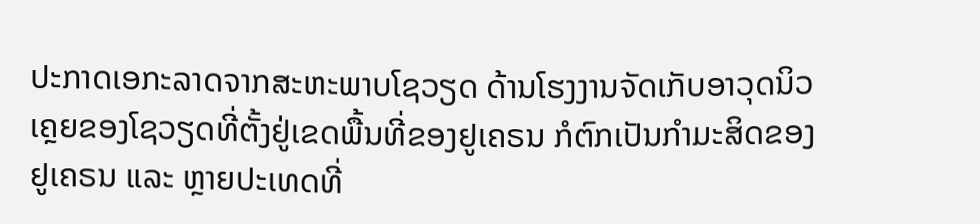ປະກາດເອກະລາດຈາກສະຫະພາບໂຊວຽດ ດ້ານໂຮງງານຈັດເກັບອາວຸດນິວເຄຼຍຂອງໂຊວຽດທີ່ຕັ້ງຢູ່ເຂດພື້ນທີ່ຂອງຢູເຄຣນ ກໍຕົກເປັນກຳມະສິດຂອງຢູເຄຣນ ແລະ ຫຼາຍປະເທດທີ່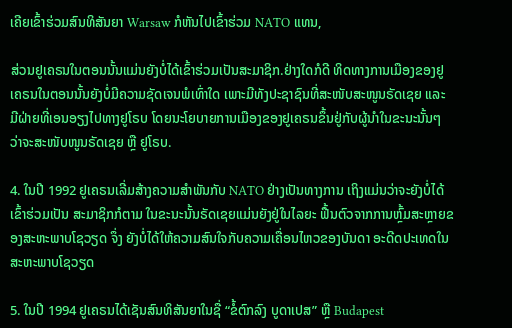ເຄີຍເຂົ້າຮ່ວມສົນທິສັນຍາ Warsaw ກໍຫັນໄປເຂົ້າຮ່ວມ NATO ແທນ,

ສ່ວນຢູເຄຣນໃນຕອນນັ້ນແມ່ນຍັງບໍ່ໄດ້ເຂົ້າຮ່ວມເປັນສະມາຊິກ.ຢ່າງໃດກໍດີ ທິດທາງການເມືອງຂອງຢູເຄຣນໃນຕອນນັ້ນຍັງບໍ່ມີຄວາມຊັດເຈນພໍເທົ່າໃດ ເພາະມີທັງປະຊາຊົນທີ່ສະໜັບສະໜູນຣັດເຊຍ ແລະ ມີຝ່າຍທີ່ເອນອຽງໄປທາງຢູໂຣບ ໂດຍນະໂຍບາຍການເມືອງຂອງຢູເຄຣນຂຶ້ນຢູ່ກັບຜູ້ນຳໃນຂະນະນັ້ນໆ ວ່າຈະສະໜັບໜູນຣັດເຊຍ ຫຼື ຢູໂຣບ.

4. ໃນປີ 1992 ຢູເຄຣນເລີ່ມສ້າງຄວາມສໍາພັນກັບ NATO ຢ່າງເປັນທາງການ ເຖິງແມ່ນວ່າຈະຍັງບໍ່ໄດ້ເຂົ້າຮ່ວມເປັນ ສະມາຊິກກໍຕາມ ໃນຂະນະນັ້ນຣັດເຊຍແມ່ນຍັງຢູ່ໃນໄລຍະ ຟື້ນຕົວຈາກການຫຼົ້ມສະຫຼາຍຂອງສະຫະພາບໂຊວຽດ ຈຶ່ງ ຍັງບໍ່ໄດ້ໃຫ້ຄວາມສົນໃຈກັບຄວາມເຄື່ອນໄຫວຂອງບັນດາ ອະດີດປະເທດໃນສະຫະພາບໂຊວຽດ

5. ໃນປີ 1994 ຢູເຄຣນໄດ້ເຊັນສົນທິສັນຍາໃນຊື່ “ຂໍ້ຕົກລົງ ບູດາເປສ” ຫຼື Budapest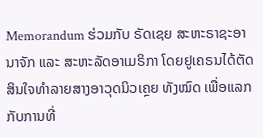Memorandum ຮ່ວມກັບ ຣັດເຊຍ ສະຫະຣາຊະອານາຈັກ ແລະ ສະຫະລັດອາເມຣິກາ ໂດຍຢູເຄຣນໄດ້ຕັດສິນໃຈທຳລາຍສາງອາວຸດນິວເຄຼຍ ທັງໝົດ ເພື່ອແລກກັບການທີ່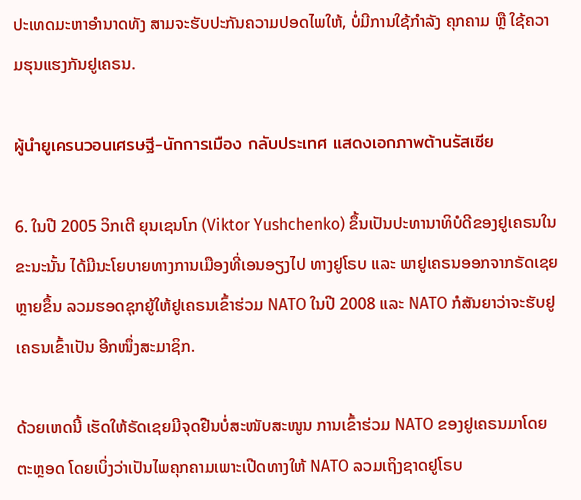ປະເທດມະຫາອຳນາດທັງ ສາມຈະຮັບປະກັນຄວາມປອດໄພໃຫ້, ບໍ່ມີການໃຊ້ກຳລັງ ຄຸກຄາມ ຫຼື ໃຊ້ຄວາມຮຸນແຮງກັນຢູເຄຣນ.

ผู้นำยูเครนวอนเศรษฐี-นักการเมือง กลับประเทศ แสดงเอกภาพต้านรัสเซีย

6. ໃນປີ 2005 ວິກເຕີ ຍຸນເຊນໂກ (Viktor Yushchenko) ຂຶ້ນເປັນປະທານາທິບໍດີຂອງຢູເຄຣນໃນ ຂະນະນັ້ນ ໄດ້ມີນະໂຍບາຍທາງການເມືອງທີ່ເອນອຽງໄປ ທາງຢູໂຣບ ແລະ ພາຢູເຄຣນອອກຈາກຣັດເຊຍຫຼາຍຂຶ້ນ ລວມຮອດຊຸກຍູ້ໃຫ້ຢູເຄຣນເຂົ້າຮ່ວມ NATO ໃນປີ 2008 ແລະ NATO ກໍສັນຍາວ່າຈະຮັບຢູເຄຣນເຂົ້າເປັນ ອີກໜຶ່ງສະມາຊິກ.

ດ້ວຍເຫດນີ້ ເຮັດໃຫ້ຣັດເຊຍມີຈຸດຢືນບໍ່ສະໜັບສະໜູນ ການເຂົ້າຮ່ວມ NATO ຂອງຢູເຄຣນມາໂດຍຕະຫຼອດ ໂດຍເບິ່ງວ່າເປັນໄພຄຸກຄາມເພາະເປີດທາງໃຫ້ NATO ລວມເຖິງຊາດຢູໂຣບ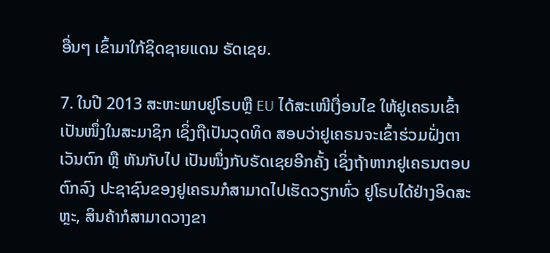ອື່ນໆ ເຂົ້າມາໃກ້ຊິດຊາຍແດນ ຣັດເຊຍ.

7. ໃນປີ 2013 ສະຫະພາບຢູໂຣບຫຼື EU ໄດ້ສະເໜີເງື່ອນໄຂ ໃຫ້ຢູເຄຣນເຂົ້າເປັນໜຶ່ງໃນສະມາຊິກ ເຊິ່ງຖືເປັນວຸດທິດ ສອບວ່າຢູເຄຣນຈະເຂົ້າຮ່ວມຝັ່ງຕາເວັນຕົກ ຫຼື ຫັນກັບໄປ ເປັນໜຶ່ງກັບຣັດເຊຍອີກຄັ້ງ ເຊິ່ງຖ້າຫາກຢູເຄຣນຕອບ ຕົກລົງ ປະຊາຊົນຂອງຢູເຄຣນກໍສາມາດໄປເຮັດວຽກທົ່ວ ຢູໂຣບໄດ້ຢ່າງອິດສະຫຼະ, ສິນຄ້າກໍສາມາດວາງຂາ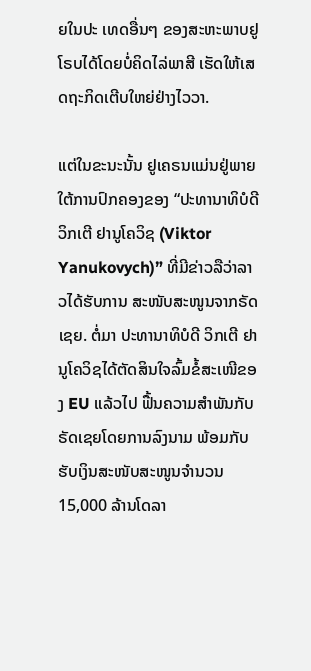ຍໃນປະ ເທດອື່ນໆ ຂອງສະຫະພາບຢູໂຣບໄດ້ໂດຍບໍ່ຄິດໄລ່ພາສີ ເຮັດໃຫ້ເສດຖະກິດເຕີບໃຫຍ່ຢ່າງໄວວາ.

ແຕ່ໃນຂະນະນັ້ນ ຢູເຄຣນແມ່ນຢູ່ພາຍໃຕ້ການປົກຄອງຂອງ “ປະທານາທິບໍດີ ວິກເຕີ ຢານູໂຄວິຊ (Viktor Yanukovych)” ທີ່ມີຂ່າວລືວ່າລາວໄດ້ຮັບການ ສະໜັບສະໜູນຈາກຣັດເຊຍ. ຕໍ່ມາ ປະທານາທິບໍດີ ວິກເຕີ ຢານູໂຄວິຊໄດ້ຕັດສິນໃຈລົ້ມຂໍ້ສະເໜີຂອງ EU ແລ້ວໄປ ຟື້ນຄວາມສໍາພັນກັບຣັດເຊຍໂດຍການລົງນາມ ພ້ອມກັບ ຮັບເງິນສະໜັບສະໜູນຈຳນວນ 15,000 ລ້ານໂດລາ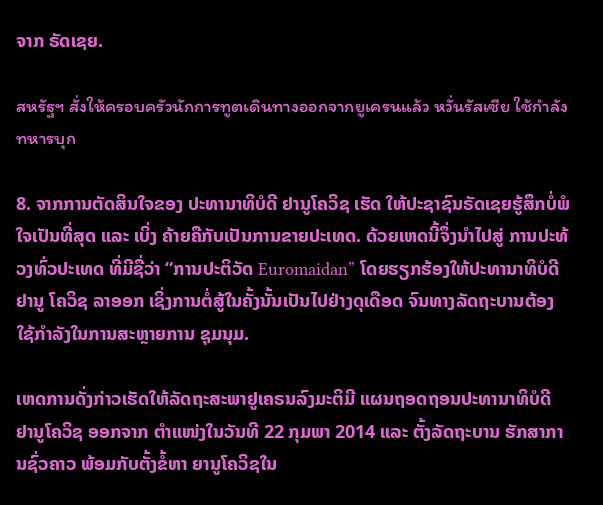ຈາກ ຣັດເຊຍ.

สหรัฐฯ สั่งให้ครอบครัวนักการทูตเดินทางออกจากยูเครนแล้ว หวั่นรัสเซีย ใช้กำลังทหารบุก

8. ຈາກການຕັດສິນໃຈຂອງ ປະທານາທິບໍດີ ຢານູໂຄວິຊ ເຮັດ ໃຫ້ປະຊາຊົນຣັດເຊຍຮູ້ສຶກບໍ່ພໍໃຈເປັນທີ່ສຸດ ແລະ ເບິ່ງ ຄ້າຍຄືກັບເປັນການຂາຍປະເທດ. ດ້ວຍເຫດນີ້ຈຶ່ງນໍາໄປສູ່ ການປະທ້ວງທົ່ວປະເທດ ທີ່ມີຊື່ວ່າ “ການປະຕິວັດ Euromaidan” ໂດຍຮຽກຮ້ອງໃຫ້ປະທານາທິບໍດີ ຢານູ ໂຄວິຊ ລາອອກ ເຊິ່ງການຕໍ່ສູ້ໃນຄັ້ງນັ້ນເປັນໄປຢ່າງດຸເດືອດ ຈົນທາງລັດຖະບານຕ້ອງໃຊ້ກຳລັງໃນການສະຫຼາຍການ ຊຸມນຸມ.

ເຫດການດັ່ງກ່າວເຮັດໃຫ້ລັດຖະສະພາຢູເຄຣນລົງມະຕິມີ ແຜນຖອດຖອນປະທານາທິບໍດີ ຢານູໂຄວິຊ ອອກຈາກ ຕຳແໜ່ງໃນວັນທີ 22 ກຸມພາ 2014 ແລະ ຕັ້ງລັດຖະບານ ຮັກສາການຊົ່ວຄາວ ພ້ອມກັບຕັ້ງຂໍ້ຫາ ຍານູໂຄວິຊໃນ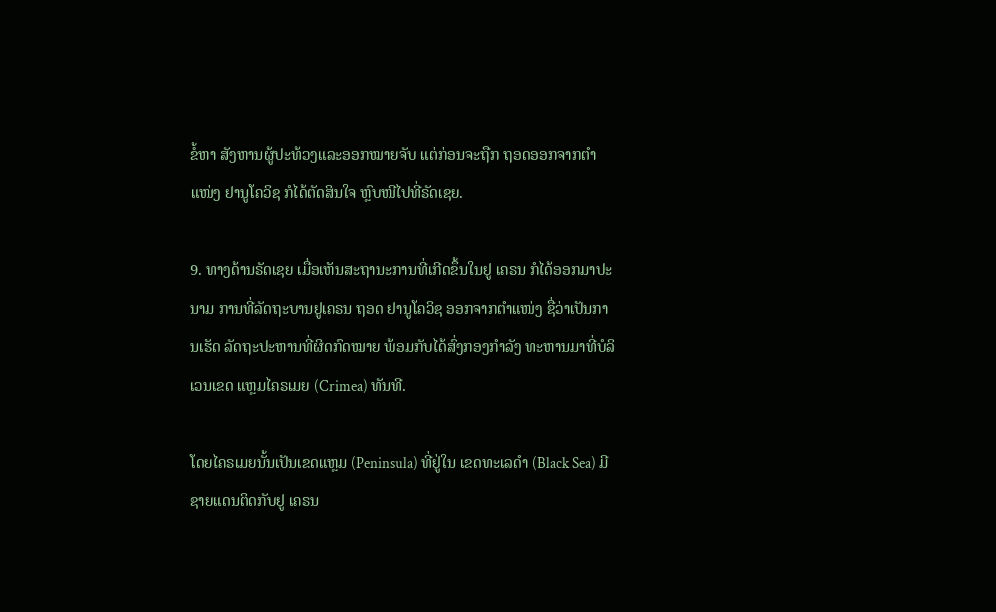ຂໍ້ຫາ ສັງຫານຜູ້ປະທ້ວງແລະອອກໝາຍຈັບ ແຕ່ກ່ອນຈະຖືກ ຖອດອອກຈາກຕຳແໜ່ງ ຢານູໂຄວິຊ ກໍໄດ້ຕັດສິນໃຈ ຫຼົບໜີໄປທີ່ຣັດເຊຍ.

9. ທາງດ້ານຣັດເຊຍ ເມື່ອເຫັນສະຖານະການທີ່ເກີດຂຶ້ນໃນຢູ ເຄຣນ ກໍໄດ້ອອກມາປະນາມ ການທີ່ລັດຖະບານຢູເຄຣນ ຖອດ ຢານູໂຄວິຊ ອອກຈາກຕໍາແໜ່ງ ຊື່ວ່າເປັນການເຮັດ ລັດຖະປະຫານທີ່ຜິດກົດໝາຍ ພ້ອມກັບໄດ້ສົ່ງກອງກຳລັງ ທະຫານມາທີ່ບໍລິເວນເຂດ ແຫຼມໄຄຣເມຍ (Crimea) ທັນທີ.

ໂດຍໄຄຣເມຍນັ້ນເປັນເຂດແຫຼມ (Peninsula) ທີ່ຢູ່ໃນ ເຂດທະເລດໍາ (Black Sea) ມີຊາຍແດນຕິດກັບຢູ ເຄຣນ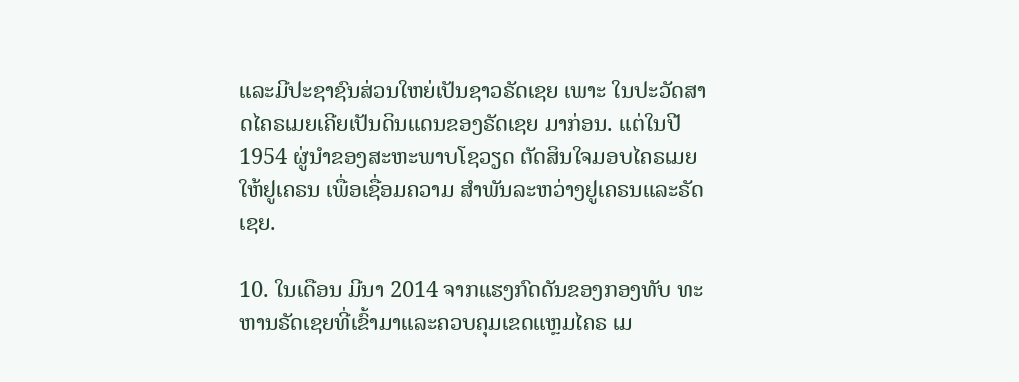ແລະມີປະຊາຊົນສ່ວນໃຫຍ່ເປັນຊາວຣັດເຊຍ ເພາະ ໃນປະວັດສາດໄຄຣເມຍເຄີຍເປັນດິນແດນຂອງຣັດເຊຍ ມາກ່ອນ. ແຕ່ໃນປີ 1954 ຜູ່ນຳຂອງສະຫະພາບໂຊວຽດ ຕັດສິນໃຈມອບໄຄຣເມຍໃຫ້ຢູເຄຣນ ເພື່ອເຊື່ອມຄວາມ ສຳພັນລະຫວ່າງຢູເຄຣນແລະຣັດເຊຍ.

10. ໃນເດືອນ ມີນາ 2014 ຈາກແຮງກົດດັນຂອງກອງທັບ ທະຫານຣັດເຊຍທີ່ເຂົ້າມາແລະຄວບຄຸມເຂດແຫຼມໄຄຣ ເມ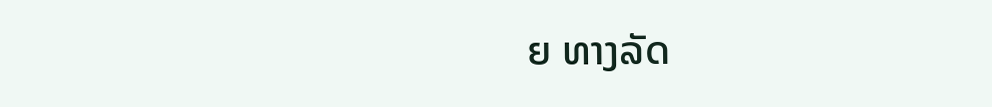ຍ ທາງລັດ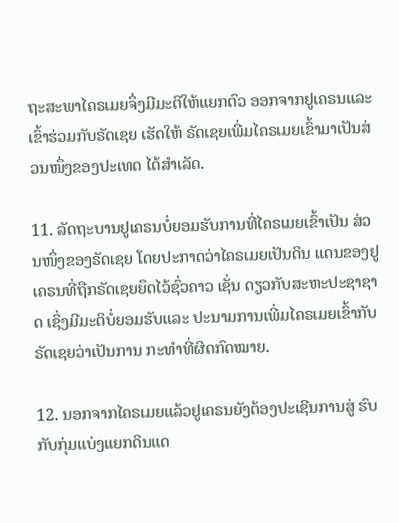ຖະສະພາໄຄຣເມຍຈຶ່ງມີມະຕິໃຫ້ແຍກຕົວ ອອກຈາກຢູເຄຣນແລະເຂົ້າຮ່ວມກັບຣັດເຊຍ ເຮັດໃຫ້ ຣັດເຊຍເພີ່ມໄຄຣເມຍເຂົ້າມາເປັນສ່ວນໜຶ່ງຂອງປະເທດ ໄດ້ສຳເລັດ.

11. ລັດຖະບານຢູເຄຣນບໍ່ຍອມຮັບການທີ່ໄຄຣເມຍເຂົ້າເປັນ ສ່ວນໜຶ່ງຂອງຣັດເຊຍ ໂດຍປະກາດວ່າໄຄຣເມຍເປັນດິນ ແດນຂອງຢູເຄຣນທີ່ຖືກຣັດເຊຍຍຶດໄວ້ຊົ່ວຄາວ ເຊັ່ນ ດຽວກັບສະຫະປະຊາຊາດ ເຊິ່ງມີມະຕິບໍ່ຍອມຮັບແລະ ປະນາມການເພີ່ມໄຄຣເມຍເຂົ້າກັບຣັດເຊຍວ່າເປັນການ ກະທຳທີ່ຜິດກົດໝາຍ.

12. ນອກຈາກໄຄຣເມຍແລ້ວຢູເຄຣນຍັງຕ້ອງປະເຊີນການສູ່ ຮົບກັບກຸ່ມແບ່ງແຍກດິນແດ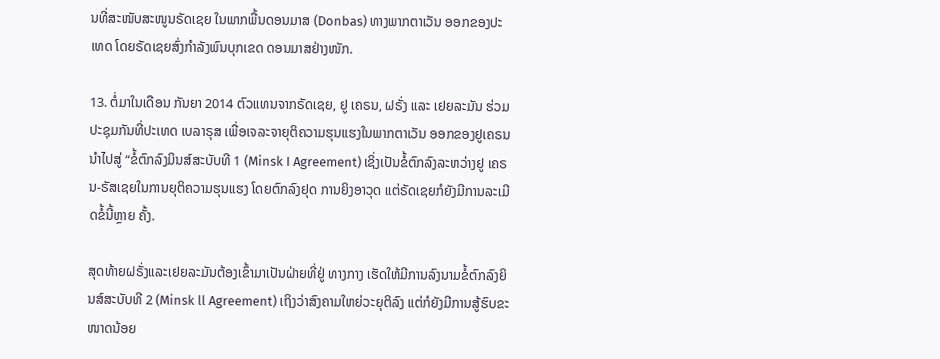ນທີ່ສະໜັບສະໜູນຣັດເຊຍ ໃນພາກພື້ນດອນມາສ (Donbas) ທາງພາກຕາເວັນ ອອກຂອງປະເທດ ໂດຍຣັດເຊຍສົ່ງກຳລັງພົນບຸກເຂດ ດອນມາສຢ່າງໜັກ.

13. ຕໍ່ມາໃນເດືອນ ກັນຍາ 2014 ຕົວແທນຈາກຣັດເຊຍ, ຢູ ເຄຣນ, ຝຣັ່ງ ແລະ ເຢຍລະມັນ ຮ່ວມປະຊຸມກັນທີ່ປະເທດ ເບລາຣຸສ ເພື່ອເຈລະຈາຍຸຕິຄວາມຮຸນແຮງໃນພາກຕາເວັນ ອອກຂອງຢູເຄຣນ ນຳໄປສູ່ “ຂໍ້ຕົກລົງມິນສ໌ສະບັບທີ 1 (Minsk I Agreement) ເຊິ່ງເປັນຂໍ້ຕົກລົງລະຫວ່າງຢູ ເຄຣນ-ຣັສເຊຍໃນການຍຸຕິຄວາມຮຸນແຮງ ໂດຍຕົກລົງຢຸດ ການຍິງອາວຸດ ແຕ່ຣັດເຊຍກໍຍັງມີການລະເມີດຂໍ້ນີ້ຫຼາຍ ຄັ້ງ.

ສຸດທ້າຍຝຣັ່ງແລະເຢຍລະມັນຕ້ອງເຂົ້າມາເປັນຝ່າຍທີ່ຢູ່ ທາງກາງ ເຮັດໃຫ້ມີການລົງນາມຂໍ້ຕົກລົງຍິນສ໌ສະບັບທີ 2 (Minsk ll Agreement) ເຖິງວ່າສົງຄາມໃຫຍ່ວະຍຸຕິລົງ ແຕ່ກໍຍັງມີການສູ້ຮົບຂະໜາດນ້ອຍ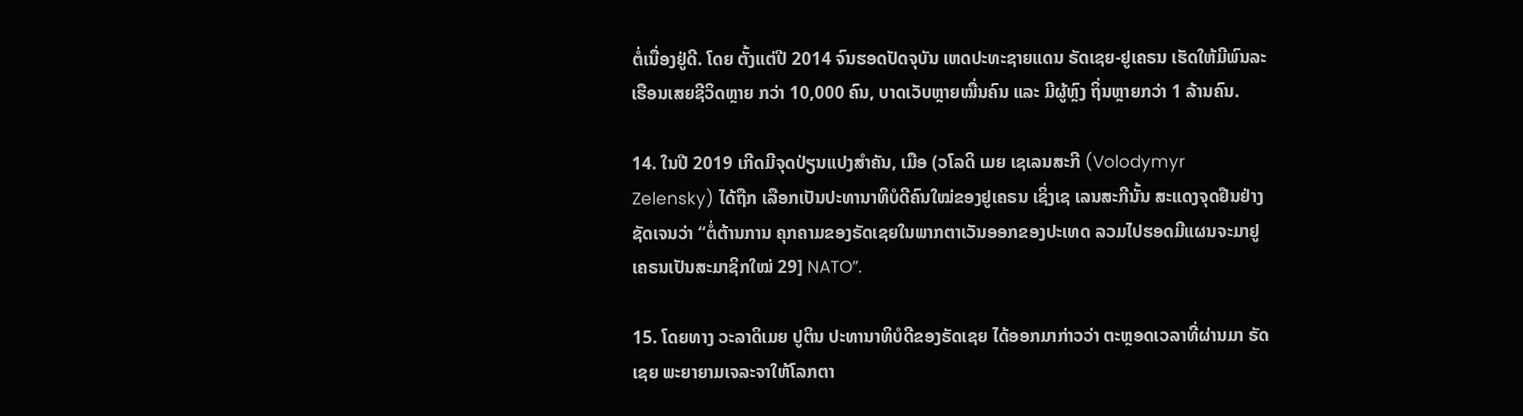ຕໍ່ເນື່ອງຢູ່ດີ. ໂດຍ ຕັ້ງແຕ່ປີ 2014 ຈົນຮອດປັດຈຸບັນ ເຫດປະທະຊາຍແດນ ຣັດເຊຍ-ຢູເຄຣນ ເຮັດໃຫ້ມີພົນລະເຮືອນເສຍຊີວິດຫຼາຍ ກວ່າ 10,000 ຄົນ, ບາດເວັບຫຼາຍໝື່ນຄົນ ແລະ ມີຜູ້ຫຼົງ ຖິ່ນຫຼາຍກວ່າ 1 ລ້ານຄົນ.

14. ໃນປີ 2019 ເກີດມີຈຸດປ່ຽນແປງສຳຄັນ, ເມືອ (ວໂລດິ ເມຍ ເຊເລນສະກີ (Volodymyr Zelensky) ໄດ້ຖືກ ເລືອກເປັນປະທານາທິບໍດີຄົນໃໝ່ຂອງຢູເຄຣນ ເຊິ່ງເຊ ເລນສະກີນັ້ນ ສະແດງຈຸດຢືນຢ່າງຊັດເຈນວ່າ “ຕໍ່ຕ້ານການ ຄຸກຄາມຂອງຣັດເຊຍໃນພາກຕາເວັນອອກຂອງປະເທດ ລວມໄປຮອດມີແຜນຈະມາຢູເຄຣນເປັນສະມາຊິກໃໝ່ 29] NATO”.

15. ໂດຍທາງ ວະລາດິເມຍ ປູຕິນ ປະທານາທິບໍດີຂອງຣັດເຊຍ ໄດ້ອອກມາກ່າວວ່າ ຕະຫຼອດເວລາທີ່ຜ່ານມາ ຣັດເຊຍ ພະຍາຍາມເຈລະຈາໃຫ້ໂລກຕາ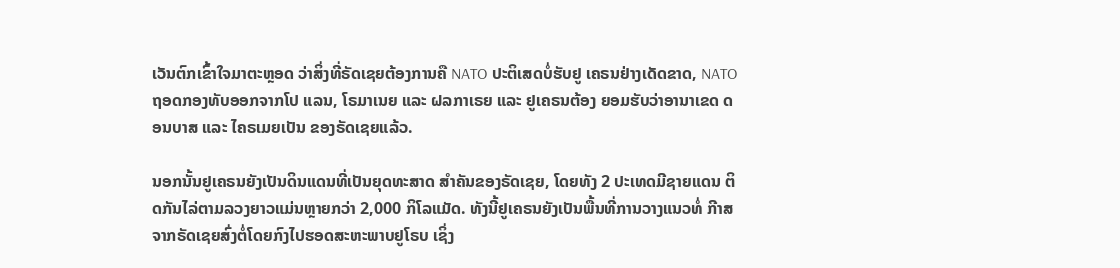ເວັນຕົກເຂົ້າໃຈມາຕະຫຼອດ ວ່າສິ່ງທີ່ຣັດເຊຍຕ້ອງການຄື NATO ປະຕິເສດບໍ່ຮັບຢູ ເຄຣນຢ່າງເດັດຂາດ, NATO ຖອດກອງທັບອອກຈາກໂປ ແລນ, ໂຣມາເນຍ ແລະ ຝລກາເຣຍ ແລະ ຢູເຄຣນຕ້ອງ ຍອມຮັບວ່າອານາເຂດ ດອນບາສ ແລະ ໄຄຣເມຍເປັນ ຂອງຣັດເຊຍແລ້ວ.

ນອກນັ້ນຢູເຄຣນຍັງເປັນດິນແດນທີ່ເປັນຍຸດທະສາດ ສຳຄັນຂອງຣັດເຊຍ, ໂດຍທັງ 2 ປະເທດມີຊາຍແດນ ຕິດກັນໄລ່ຕາມລວງຍາວແມ່ນຫຼາຍກວ່າ 2,000 ກິໂລແມັດ. ທັງນີ້ຢູເຄຣນຍັງເປັນພື້ນທີ່ການວາງແນວທໍ່ ກີາສຈາກຣັດເຊຍສົ່ງຕໍ່ໂດຍກົງໄປຮອດສະຫະພາບຢູໂຣບ ເຊິ່ງ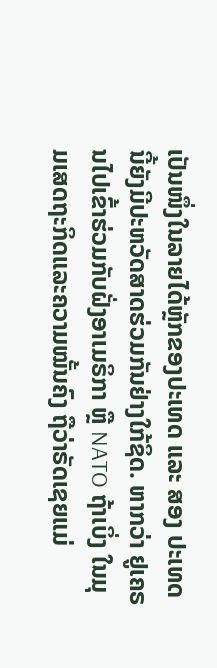ເປັນໜຶ່ງໃນລາຍໄດ້ຫຼັກຂອງປະເທດ ແລະ ສອງ ປະເທດນີ້ຍັງມີປະຫວັດສາດຮ່ວມກັນຢ່າງໃກ້ຊິດ. ຫາກວ່າ ຢູເຄຣນໄປເຂົ້າຮ່ວມກັບຝັ່ງອາເມຣິກາ ຫຼື NATO ຖ້າເບິ່ງ ໃນມຸມເສດຖະກິດແລະຄວາມໝັ້ນຄົງ ຖືວ່າຣັດເຊຍແມ່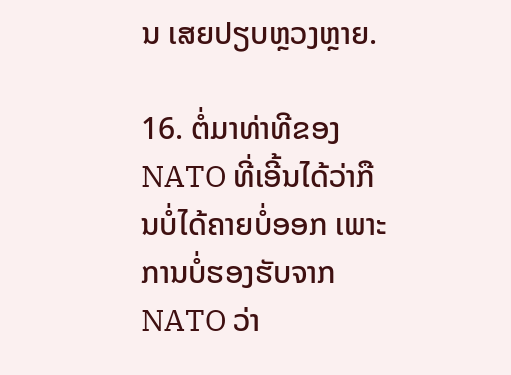ນ ເສຍປຽບຫຼວງຫຼາຍ.

16. ຕໍ່ມາທ່າທີຂອງ NATO ທີ່ເອີ້ນໄດ້ວ່າກືນບໍ່ໄດ້ຄາຍບໍ່ອອກ ເພາະການບໍ່ຮອງຮັບຈາກ NATO ວ່າ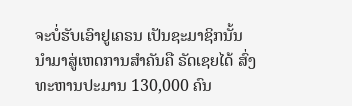ຈະບໍ່ຮັບເອົາຢູເຄຣນ ເປັນຊະມາຊິກນັ້ນ ນຳມາສູ່ເຫດການສໍາຄັນຄື ຣັດເຊຍໄດ້ ສົ່ງທະຫານປະມານ 130,000 ຄົນ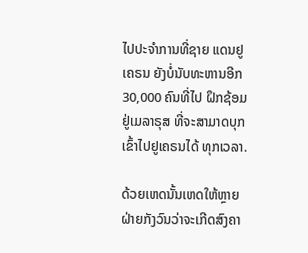ໄປປະຈຳການທີ່ຊາຍ ແດນຢູເຄຣນ ຍັງບໍ່ນັບທະຫານອີກ 30,000 ຄົນທີ່ໄປ ຝຶກຊ້ອມຢູ່ເມລາຣຸສ ທີ່ຈະສາມາດບຸກເຂົ້າໄປຢູເຄຣນໄດ້ ທຸກເວລາ.

ດ້ວຍເຫດນັ້ນເຫດໃຫ້ຫຼາຍຝ່າຍກັງວົນວ່າຈະເກີດສົງຄາ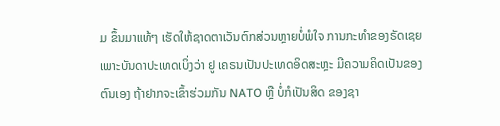ມ ຂຶ້ນມາແທ້ໆ ເຮັດໃຫ້ຊາດຕາເວັນຕົກສ່ວນຫຼາຍບໍ່ພໍໃຈ ການກະທໍາຂອງຣັດເຊຍ ເພາະບັນດາປະເທດເບິ່ງວ່າ ຢູ ເຄຣນເປັນປະເທດອິດສະຫຼະ ມີຄວາມຄິດເປັນຂອງ ຕົນເອງ ຖ້າຢາກຈະເຂົ້າຮ່ວມກັນ NATO ຫຼື ບໍ່ກໍເປັນສິດ ຂອງຊາ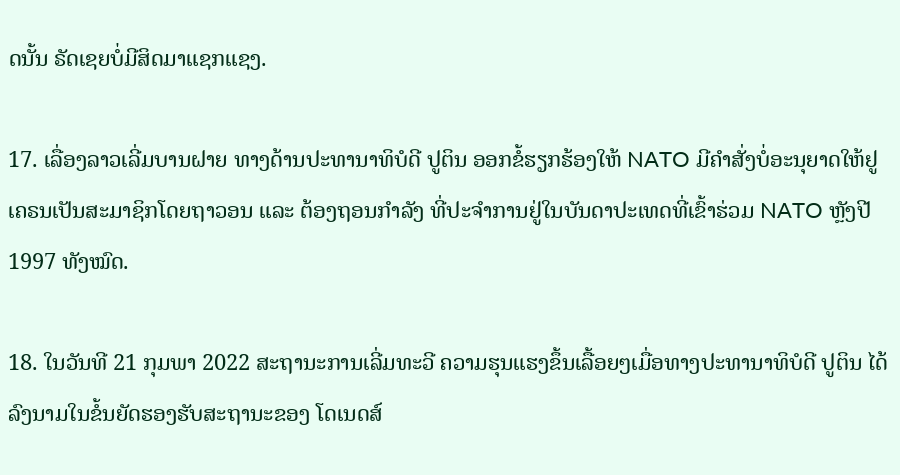ດນັ້ນ ຣັດເຊຍບໍ່ມີສິດມາແຊກແຊງ.

17. ເລື່ອງລາວເລີ່ມບານຝາຍ ທາງດ້ານປະທານາທິບໍດີ ປູຕິນ ອອກຂໍ້ຮຽກຮ້ອງໃຫ້ NATO ມີຄຳສັ່ງບໍ່ອະນຸຍາດໃຫ້ຢູ ເຄຣນເປັນສະມາຊິກໂດຍຖາວອນ ແລະ ຕ້ອງຖອນກຳລັງ ທີ່ປະຈຳການຢູ່ໃນບັນດາປະເທດທີ່ເຂົ້າຮ່ວມ NATO ຫຼັງປີ 1997 ທັງໝົດ.

18. ໃນວັນທີ 21 ກຸມພາ 2022 ສະຖານະການເລີ່ມທະວີ ຄວາມຮຸນແຮງຂຶ້ນເລື້ອຍໆເມື່ອທາງປະທານາທິບໍດີ ປູຕິນ ໄດ້ລົງນາມໃນຂໍ້ນຍັດຮອງຮັບສະຖານະຂອງ ໂດເນດສ໌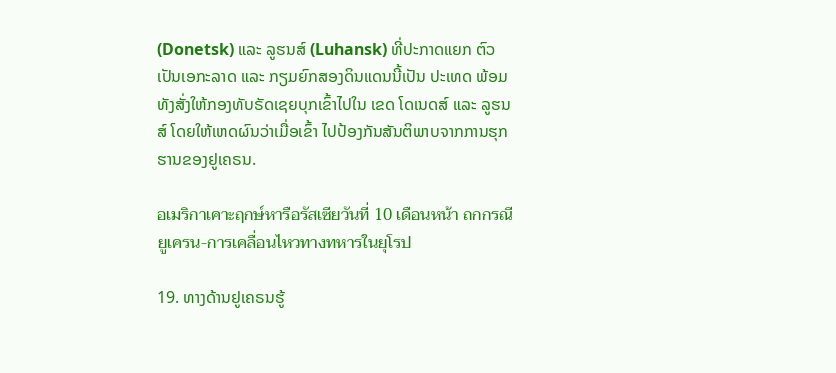(Donetsk) ແລະ ລູຮນສ໌ (Luhansk) ທີ່ປະກາດແຍກ ຕົວເປັນເອກະລາດ ແລະ ກຽມຍົກສອງດິນແດນນີ້ເປັນ ປະເທດ ພ້ອມທັງສັ່ງໃຫ້ກອງທັບຣັດເຊຍບຸກເຂົ້າໄປໃນ ເຂດ ໂດເນດສ໌ ແລະ ລູຮນສ໌ ໂດຍໃຫ້ເຫດຜົນວ່າເມື່ອເຂົ້າ ໄປປ້ອງກັນສັນຕິພາບຈາກການຮຸກຮານຂອງຢູເຄຣນ.

อเมริกาเคาะฤกษ์หารือรัสเซียวันที่ 10 เดือนหน้า ถกกรณียูเครน-การเคลื่อนไหวทางทหารในยุโรป

19. ທາງດ້ານຢູເຄຣນຮູ້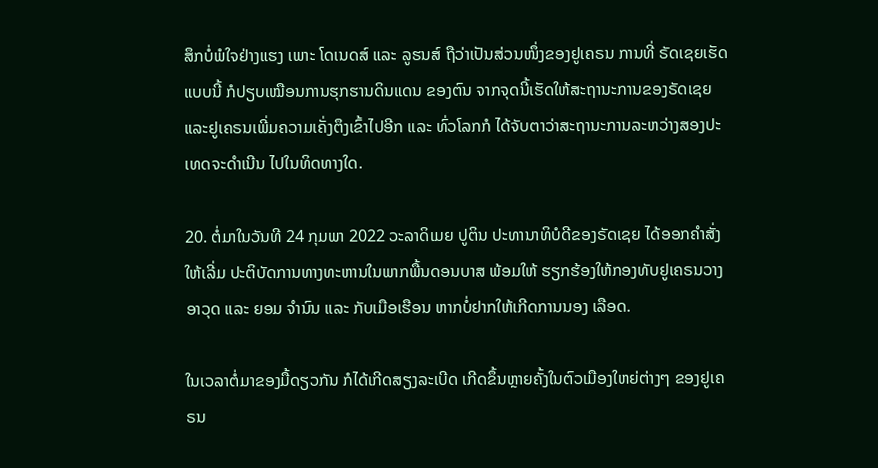ສຶກບໍ່ພໍໃຈຢ່າງແຮງ ເພາະ ໂດເນດສ໌ ແລະ ລູຮນສ໌ ຖືວ່າເປັນສ່ວນໜຶ່ງຂອງຢູເຄຣນ ການທີ່ ຣັດເຊຍເຮັດແບບນີ້ ກໍປຽບເໝືອນການຮຸກຮານດິນແດນ ຂອງຕົນ ຈາກຈຸດນີ້ເຮັດໃຫ້ສະຖານະການຂອງຣັດເຊຍ ແລະຢູເຄຣນເພີ່ມຄວາມເຄັ່ງຕຶງເຂົ້າໄປອີກ ແລະ ທົ່ວໂລກກໍ ໄດ້ຈັບຕາວ່າສະຖານະການລະຫວ່າງສອງປະເທດຈະດຳເນີນ ໄປໃນທິດທາງໃດ.

20. ຕໍ່ມາໃນວັນທີ 24 ກຸມພາ 2022 ວະລາດິເມຍ ປູຕິນ ປະທານາທິບໍດີຂອງຣັດເຊຍ ໄດ້ອອກຄຳສັ່ງໃຫ້ເລີ່ມ ປະຕິບັດການທາງທະຫານໃນພາກພື້ນດອນບາສ ພ້ອມໃຫ້ ຮຽກຮ້ອງໃຫ້ກອງທັບຢູເຄຣນວາງອາວຸດ ແລະ ຍອມ ຈຳນົນ ແລະ ກັບເມືອເຮືອນ ຫາກບໍ່ຢາກໃຫ້ເກີດການນອງ ເລືອດ.

ໃນເວລາຕໍ່ມາຂອງມື້ດຽວກັນ ກໍໄດ້ເກີດສຽງລະເບີດ ເກີດຂຶ້ນຫຼາຍຄັ້ງໃນຕົວເມືອງໃຫຍ່ຕ່າງໆ ຂອງຢູເຄຣນ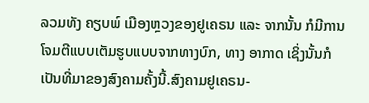ລວມທັງ ຄຽບພ໌ ເມືອງຫຼວງຂອງຢູເຄຣນ ແລະ ຈາກນັ້ນ ກໍມີການໂຈມຕີແບບເຕັມຮູບແບບຈາກທາງບົກ, ທາງ ອາກາດ ເຊິ່ງນັ້ນກໍເປັນທີ່ມາຂອງສົງຄາມຄັ້ງນີ້.ສົງຄາມຢູເຄຣນ-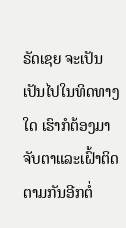ຣັດເຊຍ ຈະເປັນເປັນໄປໃນທິດທາງໃດ ເຮົາກໍຕ້ອງມາຈັບຕາແລະເຝົ້າຕິດຕາມກັນອີກຕໍ່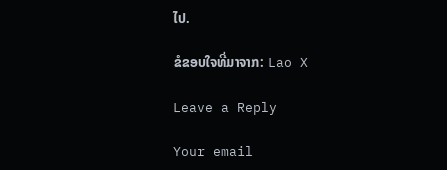ໄປ.

ຂໍຂອບໃຈທີ່ມາຈາກ: Lao X

Leave a Reply

Your email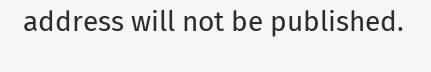address will not be published.